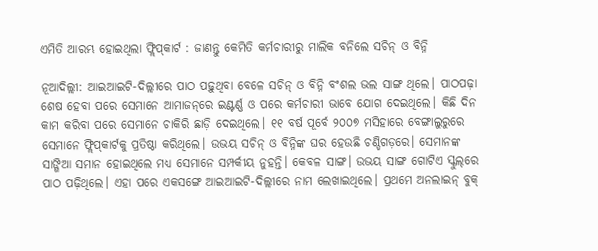ଏମିତି ଆରମ୍ଭ ହୋଇଥିଲା ଫ୍ଲିପ୍‌କାର୍ଟ : ଜାଣନ୍ତୁ କେମିତି କର୍ମଚାରୀରୁ ମାଲିକ ବନିଲେ ସଚିନ୍‌ ଓ ବିନ୍ନି

ନୂଆଦିଲ୍ଲୀ: ଆଇଆଇଟି-ଦିଲ୍ଲୀରେ ପାଠ ପଢ଼ୁଥିବା ବେଳେ ସଚିନ୍‌ ଓ ବିନ୍ନି ବଂଶଲ ଭଲ ସାଙ୍ଗ ଥିଲେ। ପାଠପଢ଼ା ଶେଷ ହେବା ପରେ ସେମାନେ ଆମାଜନ୍‌ରେ ଇଣ୍ଟର୍ଣ୍ଣ ଓ ପରେ କର୍ମଚାରୀ ଭାବେ ଯୋଗ ଦେଇଥିଲେ। କିଛି ଦିନ କାମ କରିବା ପରେ ସେମାନେ ଚାକିରି ଛାଡ଼ି ଦେଇଥିଲେ। ୧୧ ବର୍ଷ ପୂର୍ବେ ୨୦୦୭ ମସିହାରେ ବେଙ୍ଗାଲୁରୁରେ ସେମାନେ ଫ୍ଲିପ୍‌କାର୍ଟକୁ ପ୍ରତିଷ୍ଠା କରିଥିଲେ। ଉଭୟ ସଚିନ୍‌ ଓ ବିନ୍ନିଙ୍କ ଘର ହେଉଛି ଚଣ୍ଡିଗଡ଼ରେ। ସେମାନଙ୍କ ସାଙ୍ଗିଆ ସମାନ ହୋଇଥିଲେ ମଧ୍ୟ ସେମାନେ ସମ୍ପର୍କୀୟ ନୁହନ୍ତି। କେବଳ ସାଙ୍ଗ। ଉଭୟ ସାଙ୍ଗ ଗୋଟିଏ ସ୍କୁଲ୍‌ରେ ପାଠ ପଢ଼ିଥିଲେ। ଏହା ପରେ ଏକସଙ୍ଗେ ଆଇଆଇଟି-ଦିଲ୍ଲୀରେ ନାମ ଲେଖାଇଥିଲେ। ପ୍ରଥମେ ଅନଲାଇନ୍‌ ବୁକ୍‌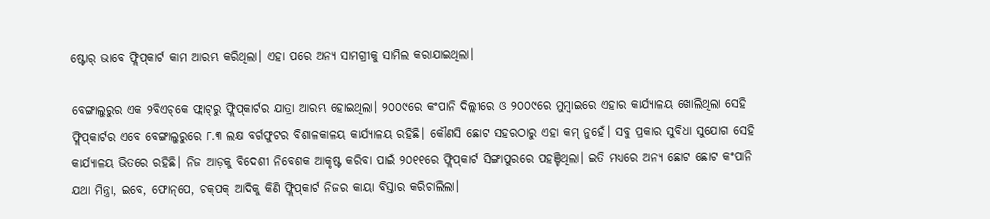ଷ୍ଟୋର୍‌ ଭାବେ ଫ୍ଲିପ୍‌କାର୍ଟ କାମ ଆରମ୍ଭ କରିଥିଲା। ଏହା ପରେ ଅନ୍ୟ ସାମଗ୍ରୀକୁ ସାମିଲ କରାଯାଇଥିଲା।

ବେଙ୍ଗାଲୁରୁର ଏକ ୨ବିଏଚ୍‌କେ ଫ୍ଲାଟ୍‌ରୁ ଫ୍ଲିପ୍‌କାର୍ଟର ଯାତ୍ରା ଆରମ୍ଭ ହୋଇଥିଲା। ୨୦୦୯ରେ କଂପାନି ଦିଲ୍ଲୀରେ ଓ ୨୦୦୯ରେ ମୁମ୍ବାଇରେ ଏହାର କାର୍ଯ୍ୟାଳୟ ଖୋଲିଥିଲା ସେହି ଫ୍ଲିପ୍‌କାର୍ଟର ଏବେ ବେଙ୍ଗାଲୁରୁରେ ୮.୩ ଲକ୍ଷ ବର୍ଗଫୁଟର ବିଶାଳକାଳୟ କାର୍ଯ୍ୟାଳୟ ରହିଛି। କୌଣସି ଛୋଟ ସହରଠାରୁ ଏହା କମ୍‌ ନୁହେଁ। ସବୁ ପ୍ରକାର ସୁବିଧା ସୁଯୋଗ ସେହି କାର୍ଯ୍ୟାଳୟ ଭିତରେ ରହିଛି। ନିଜ ଆଡ଼କୁ ବିଦେଶୀ ନିବେଶକ ଆକୃଷ୍ଟ କରିବା ପାଇଁ ୨୦୧୧ରେ ଫ୍ଲିପ୍‌କାର୍ଟ ସିଙ୍ଗାପୁରରେ ପହଞ୍ଚିଥିଲା। ଇତି ମଧ୍ୟରେ ଅନ୍ୟ ଛୋଟ ଛୋଟ କଂପାନି ଯଥା ମିନ୍ତ୍ରା, ଇବେ, ଫୋନ୍‌ପେ, ଚକ୍‌ପକ୍‌ ଆଦିକୁ କିଣି ଫ୍ଲିପ୍‌କାର୍ଟ ନିଜର କାୟା ବିସ୍ତାର କରିଚାଲିଲା।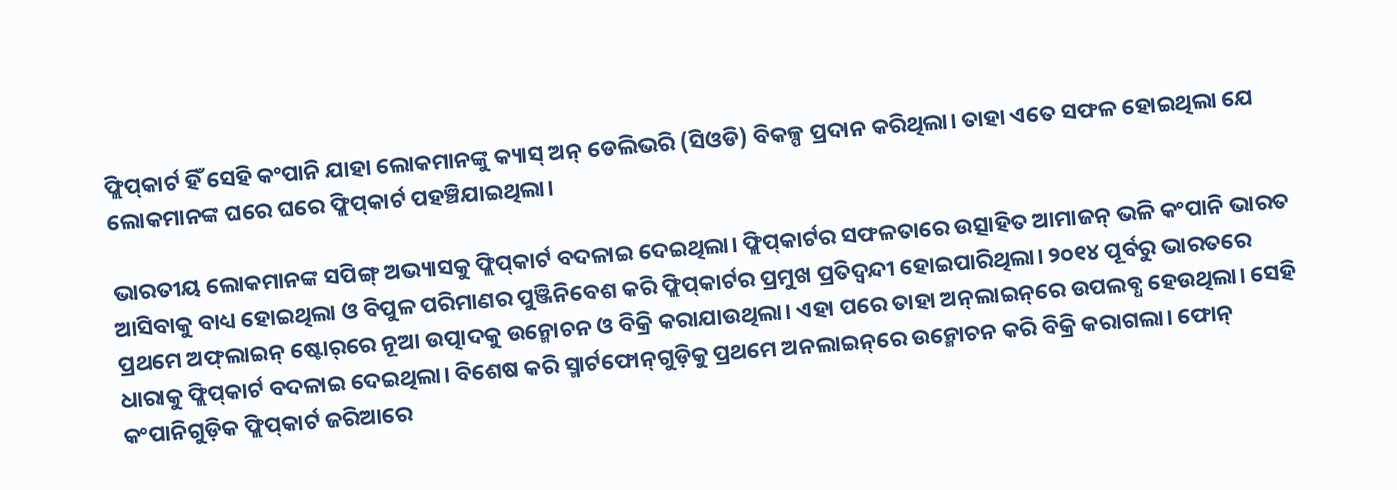ଫ୍ଲିପ୍‌କାର୍ଟ ହିଁ ସେହି କଂପାନି ଯାହା ଲୋକମାନଙ୍କୁ କ୍ୟାସ୍‌ ଅନ୍‌ ଡେଲିଭରି (ସିଓଡି) ବିକଳ୍ପ ପ୍ରଦାନ କରିଥିଲା। ତାହା ଏତେ ସଫଳ ହୋଇଥିଲା ଯେ ଲୋକମାନଙ୍କ ଘରେ ଘରେ ଫ୍ଲିପ୍‌କାର୍ଟ ପହଞ୍ଚିଯାଇଥିଲା।

ଭାରତୀୟ ଲୋକମାନଙ୍କ ସପିଙ୍ଗ୍‌ ଅଭ୍ୟାସକୁ ଫ୍ଲିପ୍‌କାର୍ଟ ବଦଳାଇ ଦେଇଥିଲା। ଫ୍ଲିପ୍‌କାର୍ଟର ସଫଳତାରେ ଉତ୍ସାହିତ ଆମାଜନ୍‌ ଭଳି କଂପାନି ଭାରତ ଆସିବାକୁ ବାଧ୍ୟ ହୋଇଥିଲା ଓ ବିପୁଳ ପରିମାଣର ପୁଞ୍ଜିନିବେଶ କରି ଫ୍ଲିପ୍‌କାର୍ଟର ପ୍ରମୁଖ ପ୍ରତିଦ୍ୱନ୍ଦୀ ହୋଇପାରିଥିଲା। ୨୦୧୪ ପୂର୍ବରୁ ଭାରତରେ ପ୍ରଥମେ ଅଫ୍‌ଲାଇନ୍‌ ଷ୍ଟୋର୍‌ରେ ନୂଆ ଉତ୍ପାଦକୁ ଉନ୍ମୋଚନ ଓ ବିକ୍ରି କରାଯାଉଥିଲା। ଏହା ପରେ ତାହା ଅନ୍‌ଲାଇନ୍‌ରେ ଉପଲବ୍ଧ ହେଉଥିଲା। ସେହି ଧାରାକୁ ଫ୍ଲିପ୍‌କାର୍ଟ ବଦଳାଇ ଦେଇଥିଲା। ବିଶେଷ କରି ସ୍ମାର୍ଟଫୋନ୍‌ଗୁଡ଼ିକୁ ପ୍ରଥମେ ଅନଲାଇନ୍‌ରେ ଉନ୍ମୋଚନ କରି ବିକ୍ରି କରାଗଲା। ଫୋନ୍‌ କଂପାନିଗୁଡ଼ିକ ଫ୍ଲିପ୍‌କାର୍ଟ ଜରିଆରେ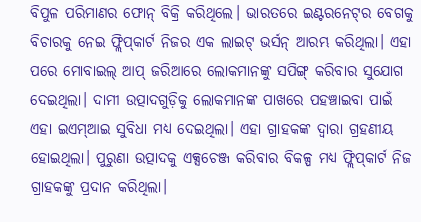ବିପୁଳ ପରିମାଣର ଫୋନ୍‌ ବିକ୍ରି କରିଥିଲେ। ଭାରତରେ ଇଣ୍ଟରନେଟ୍‌ର ବେଗକୁ ବିଚାରକୁ ନେଇ ଫ୍ଲିପ୍‌କାର୍ଟ ନିଜର ଏକ ଲାଇଟ୍‌ ଭର୍ସନ୍‌ ଆରମ୍ଭ କରିଥିଲା। ଏହା ପରେ ମୋବାଇଲ୍‌ ଆପ୍‌ ଜରିଆରେ ଲୋକମାନଙ୍କୁ ସପିଙ୍ଗ୍‌ କରିବାର ସୁଯୋଗ ଦେଇଥିଲା। ଦାମୀ ଉତ୍ପାଦଗୁଡ଼ିକୁ ଲୋକମାନଙ୍କ ପାଖରେ ପହଞ୍ଚାଇବା ପାଇଁ ଏହା ଇଏମ୍‌ଆଇ ସୁବିଧା ମଧ୍ୟ ଦେଇଥିଲା। ଏହା ଗ୍ରାହକଙ୍କ ଦ୍ୱାରା ଗ୍ରହଣୀୟ ହୋଇଥିଲା। ପୁରୁଣା ଉତ୍ପାଦକୁ ଏକ୍ସଚେଞ୍ଜ କରିବାର ବିକଳ୍ପ ମଧ୍ୟ ଫ୍ଲିପ୍‌କାର୍ଟ ନିଜ ଗ୍ରାହକଙ୍କୁ ପ୍ରଦାନ କରିଥିଲା।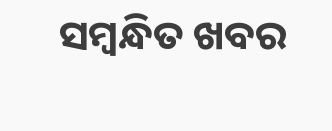ସମ୍ବନ୍ଧିତ ଖବର